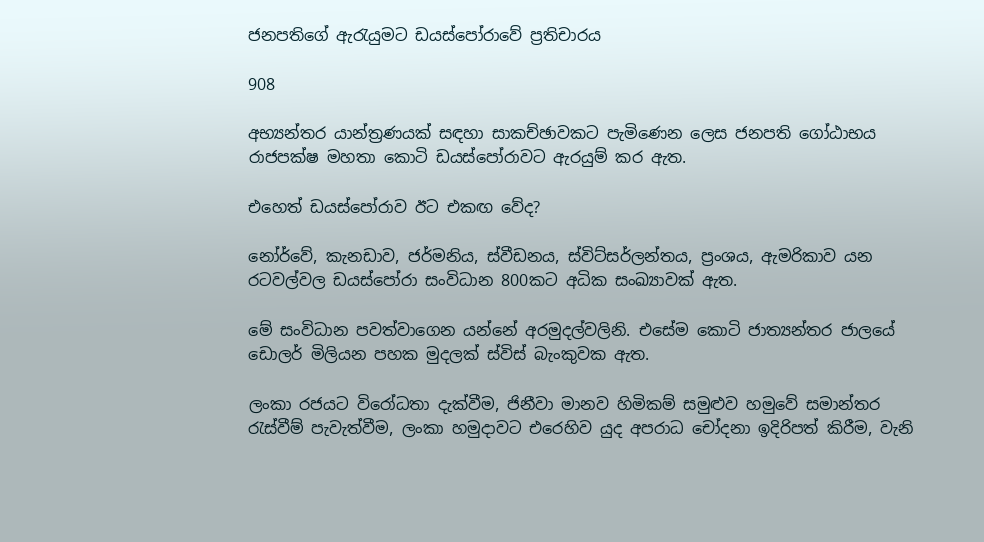ජනපතිගේ ඇරැයුමට ඩයස්පෝරාවේ ප්‍රතිචාරය

908

අභ්‍යන්තර යාන්ත්‍රණයක් සඳහා සාකච්ඡාවකට පැමිණෙන ලෙස ජනපති ගෝඨාභය රාජපක්ෂ මහතා කොටි ඩයස්පෝරාවට ඇරයුම් කර ඇත.

එහෙත් ඩයස්පෝරාව ඊට එකඟ වේද?

නෝර්වේ, කැනඩාව, ජර්මනිය, ස්වීඩනය, ස්විට්සර්ලන්තය, ප්‍රංශය, ඇමරිකාව යන රටවල්වල ඩයස්පෝරා සංවිධාන 800කට අධික සංඛ්‍යාවක් ඇත.

මේ සංවිධාන පවත්වාගෙන යන්නේ අරමුදල්වලිනි. එසේම කොටි ජාත්‍යන්තර ජාලයේ ඩොලර් මිලියන පහක මුදලක් ස්විස් බැංකුවක ඇත.

ලංකා රජයට විරෝධතා දැක්වීම, ජිනීවා මානව හිමිකම් සමුළුව හමුවේ සමාන්තර රැස්වීම් පැවැත්වීම, ලංකා හමුදාවට එරෙහිව යුද අපරාධ චෝදනා ඉදිරිපත් කිරීම, වැනි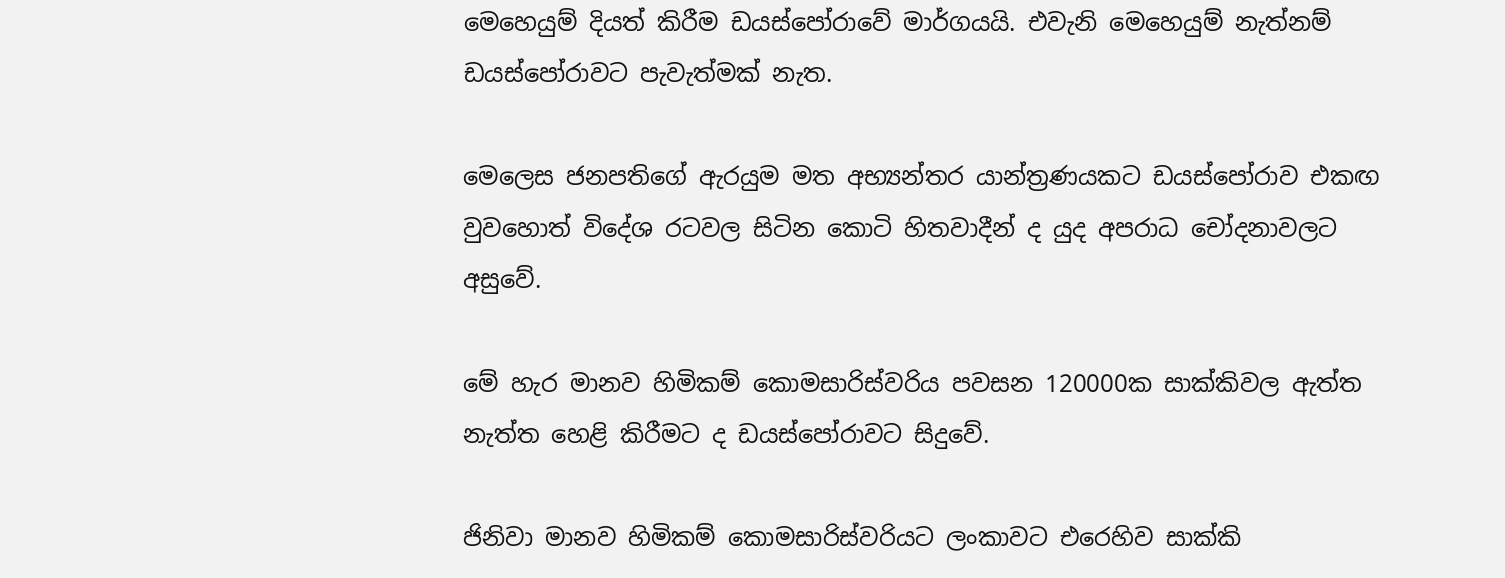මෙහෙයුම් දියත් කිරීම ඩයස්පෝරාවේ මාර්ගයයි. එවැනි මෙහෙයුම් නැත්නම් ඩයස්පෝරාවට පැවැත්මක් නැත.

මෙලෙස ජනපතිගේ ඇරයුම මත අභ්‍යන්තර යාන්ත්‍රණයකට ඩයස්පෝරාව එකඟ වුවහොත් විදේශ රටවල සිටින කොටි හිතවාදීන් ද යුද අපරාධ චෝදනාවලට අසුවේ.

මේ හැර මානව හිමිකම් කොමසාරිස්වරිය පවසන 120000ක සාක්කිවල ඇත්ත නැත්ත හෙළි කිරීමට ද ඩයස්පෝරාවට සිදුවේ.

ජිනිවා මානව හිමිකම් කොමසාරිස්වරියට ලංකාවට එරෙහිව සාක්කි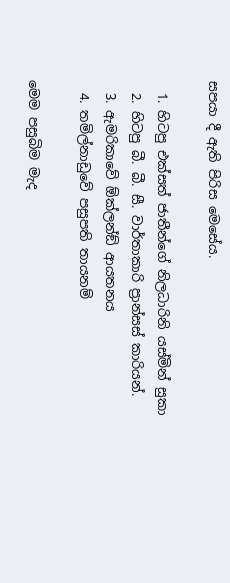සපයා දී ඇති පිරිස මෙසේය.

  1. හිටපු එක්සත් ජාතීන්ගේ නිලධාරිනි යස්මින් සුකා
  2. හිටපු බී. බී. සී. වාර්තාකාරි ප්‍රාන්සස් කාරියන්.
  3. ඇමරිකාවේ ඕක්ලන්ඞ් ආයතනය
  4. තමිල්නාඩුවේ පසුපති තායනම්

මෙම පසුබිම මැද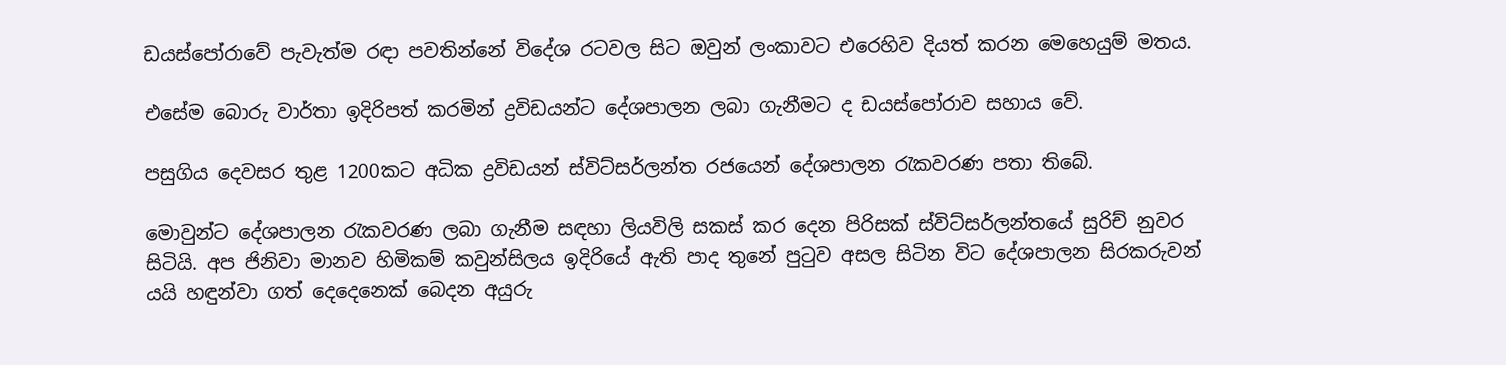ඩයස්පෝරාවේ පැවැත්ම රඳා පවතින්නේ විදේශ රටවල සිට ඔවුන් ලංකාවට එරෙහිව දියත් කරන මෙහෙයුම් මතය.

එසේම බොරු වාර්තා ඉදිරිපත් කරමින් ද්‍රවිඩයන්ට දේශපාලන ලබා ගැනීමට ද ඩයස්පෝරාව සහාය වේ.

පසුගිය දෙවසර තුළ 1200කට අධික ද්‍රවිඩයන් ස්විට්සර්ලන්ත රජයෙන් දේශපාලන රැකවරණ පතා තිබේ.

මොවුන්ට දේශපාලන රැකවරණ ලබා ගැනීම සඳහා ලියවිලි සකස් කර දෙන පිරිසක් ස්විට්සර්ලන්තයේ සුරිච් නුවර සිටියි. අප ජිනිවා මානව හිමිකම් කවුන්සිලය ඉදිරියේ ඇති පාද තුනේ පුටුව අසල සිටින විට දේශපාලන සිරකරුවන් යයි හඳුන්වා ගත් දෙදෙනෙක් බෙදන අයුරු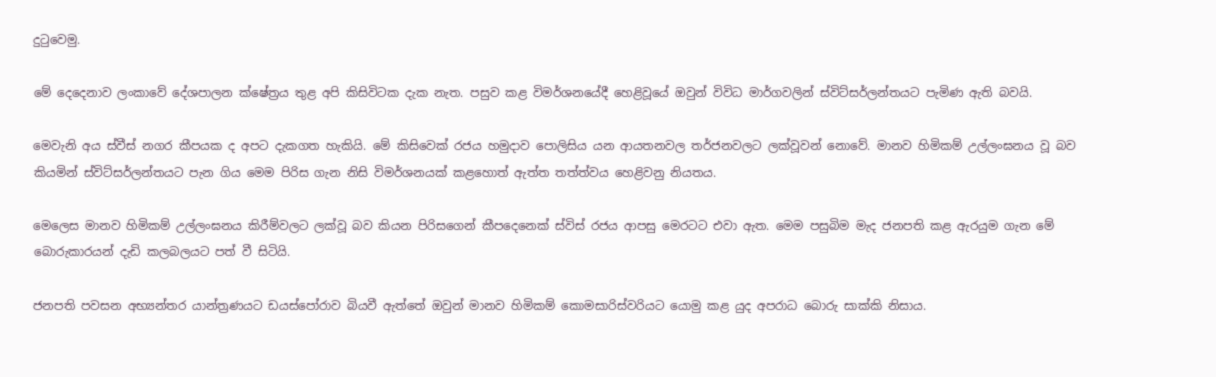දුටුවෙමු.

මේ දෙදෙනාව ලංකාවේ දේශපාලන ක්ෂේත්‍රය තුළ අපි කිසිවිටක දැක නැත. පසුව කළ විමර්ශනයේදී හෙළිවූයේ ඔවුන් විවිධ මාර්ගවලින් ස්විට්සර්ලන්තයට පැමිණ ඇති බවයි.

මෙවැනි අය ස්වීස් නගර කීපයක ද අපට දැකගත හැකියි. මේ කිසිවෙක් රජය හමුදාව පොලිසිය යන ආයතනවල තර්ජනවලට ලක්වූවන් නොවේ. මානව හිමිකම් උල්ලංඝනය වූ බව කියමින් ස්විට්සර්ලන්තයට පැන ගිය මෙම පිරිස ගැන නිසි විමර්ශනයක් කළහොත් ඇත්ත තත්ත්වය හෙළිවනු නියතය.

මෙලෙස මානව හිමිකම් උල්ලංඝනය කිරීම්වලට ලක්වූ බව කියන පිරිසගෙන් කීපදෙනෙක් ස්විස් රජය ආපසු මෙරටට එවා ඇත. මෙම පසුබිම මැද ජනපති කළ ඇරයුම ගැන මේ බොරුකාරයන් දැඩි කලබලයට පත් වී සිටියි.

ජනපති පවසන අභ්‍යන්තර යාන්ත්‍රණයට ඩයස්පෝරාව බියවී ඇත්තේ ඔවුන් මානව හිමිකම් කොමසාරිස්වරියට යොමු කළ යුද අපරාධ බොරු සාක්කි නිසාය.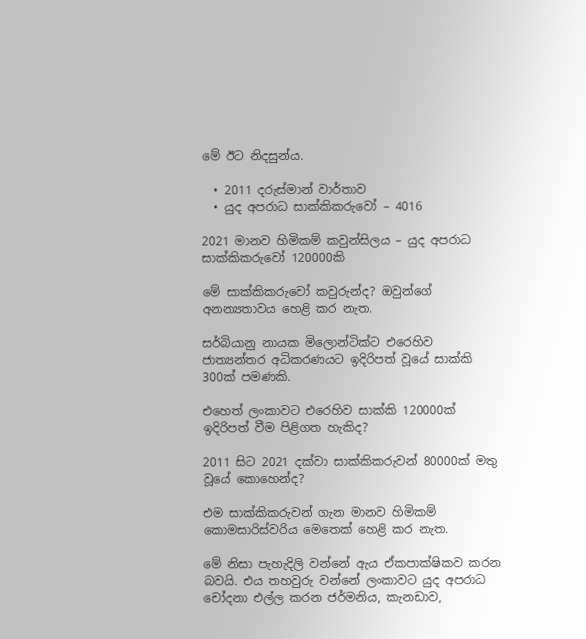මේ ඊට නිදසුන්ය.

  • 2011 දරුස්මාන් වාර්තාව
  • යුද අපරාධ සාක්කිකරුවෝ – 4016

2021 මානව හිමිකම් කවුන්සිලය – යුද අපරාධ සාක්කිකරුවෝ 120000කි

මේ සාක්කිකරුවෝ කවුරුන්ද? ඔවුන්ගේ අනන්‍යතාවය හෙළි කර නැත.

සර්බියානු නායක මිලොන්ටික්ට එරෙහිව ජාත්‍යන්තර අධිකරණයට ඉදිරිපත් වූයේ සාක්කි 300ක් පමණකි.

එහෙත් ලංකාවට එරෙහිව සාක්කි 120000ක් ඉදිරිපත් වීම පිළිගත හැකිද?

2011 සිට 2021 දක්වා සාක්කිකරුවන් 80000ක් මතු වූයේ කොහෙන්ද?

එම සාක්කිකරුවන් ගැන මානව හිමිකම් කොමසාරිස්වරිය මෙතෙක් හෙළි කර නැත.

මේ නිසා පැහැදිලි වන්නේ ඇය ඒකපාක්ෂිකව කරන බවයි. එය තහවුරු වන්නේ ලංකාවට යුද අපරාධ චෝදනා එල්ල කරන ජර්මනිය, කැනඩාව,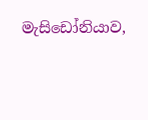මැසිඩෝනියාව,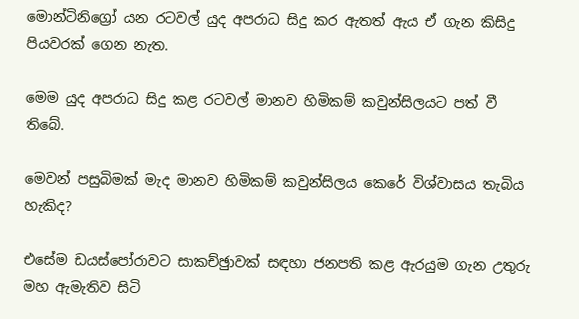මොන්ටිනිග්‍රෝ යන රටවල් යුද අපරාධ සිදු කර ඇතත් ඇය ඒ ගැන කිසිදු පියවරක් ගෙන නැත.

මෙම යුද අපරාධ සිදු කළ රටවල් මානව හිමිකම් කවුන්සිලයට පත් වී තිබේ.

මෙවන් පසුබිමක් මැද මානව හිමිකම් කවුන්සිලය කෙරේ විශ්වාසය තැබිය හැකිද?

එසේම ඩයස්පෝරාවට සාකච්ඡුාවක් සඳහා ජනපති කළ ඇරයුම ගැන උතුරු මහ ඇමැතිව සිටි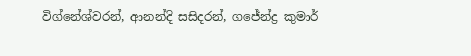විග්නේශ්වරන්, ආනන්දි සසිදරන්, ගජේන්ද්‍ර කුමාර්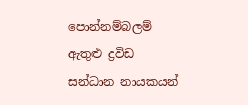පොන්නම්බලම් ඇතුළු ද්‍රවිඩ සන්ධාන නායකයන්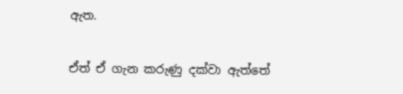ඇත.

ඒත් ඒ ගැන කරුණු දක්වා ඇත්තේ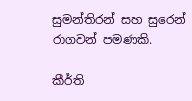සුමන්තිරන් සහ සුරෙන් රාගවන් පමණකි.

කීර්ති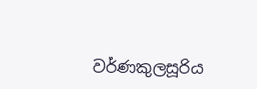වර්ණකුලසූරිය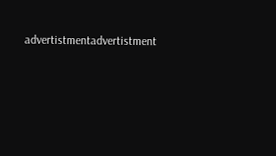advertistmentadvertistment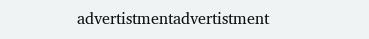advertistmentadvertistment